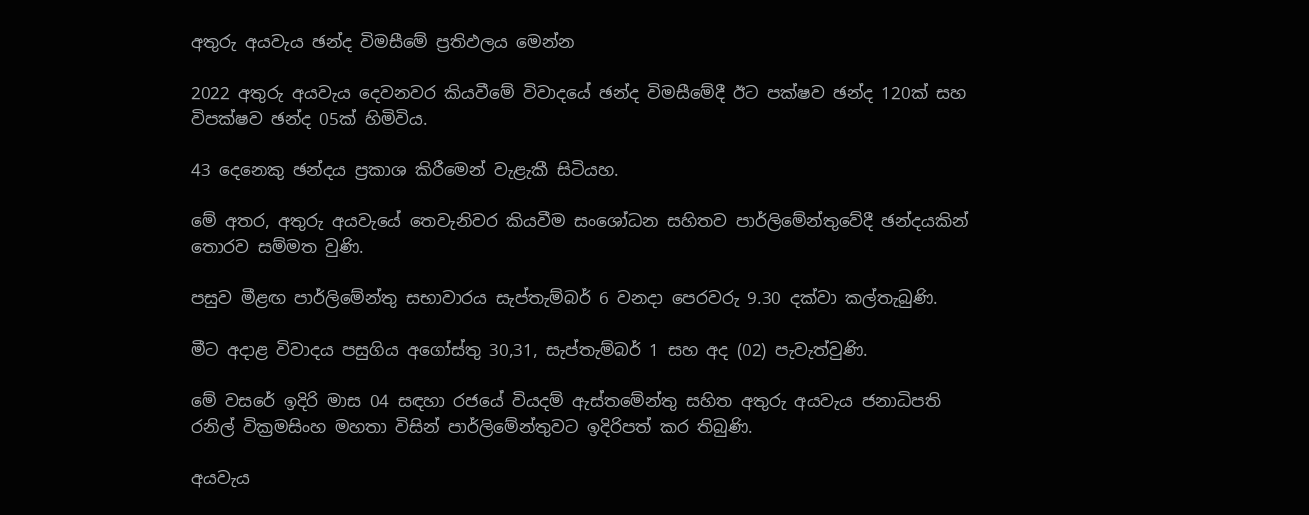අතුරු අයවැය ඡන්ද විමසීමේ ප්‍රතිඵලය මෙන්න

2022 අතුරු අයවැය දෙවනවර කියවීමේ විවාදයේ ඡන්ද විමසීමේදී ඊට පක්ෂව ඡන්ද 120ක් සහ විපක්ෂව ඡන්ද 05ක් හිමිවිය.

43 දෙනෙකු ඡන්දය ප්‍රකාශ කිරීමෙන් වැළැකී සිටියහ.

මේ අතර, අතුරු අයවැයේ තෙවැනිවර කියවීම සංශෝධන සහිතව පාර්ලිමේන්තුවේදී ඡන්දයකින් තොරව සම්මත වුණි.

පසුව මීළඟ පාර්ලිමේන්තු සභාවාරය සැප්තැම්බර් 6 වනදා පෙරවරු 9.30 දක්වා කල්තැබුණි.

මීට අදාළ විවාදය පසුගිය අගෝස්තු 30,31, සැප්තැම්බර් 1 සහ අද (02) පැවැත්වුණි.

මේ වසරේ ඉදිරි මාස 04 සඳහා රජයේ වියදම් ඇස්තමේන්තු සහිත අතුරු අයවැය ජනාධිපති රනිල් වික්‍රමසිංහ මහතා විසින් පාර්ලිමේන්තුවට ඉදිරිපත් කර තිබුණි.

අයවැය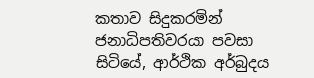කතාව සිදුකරමින් ජනාධිපතිවරයා පවසා සිටියේ, ආර්ථික අර්බුදය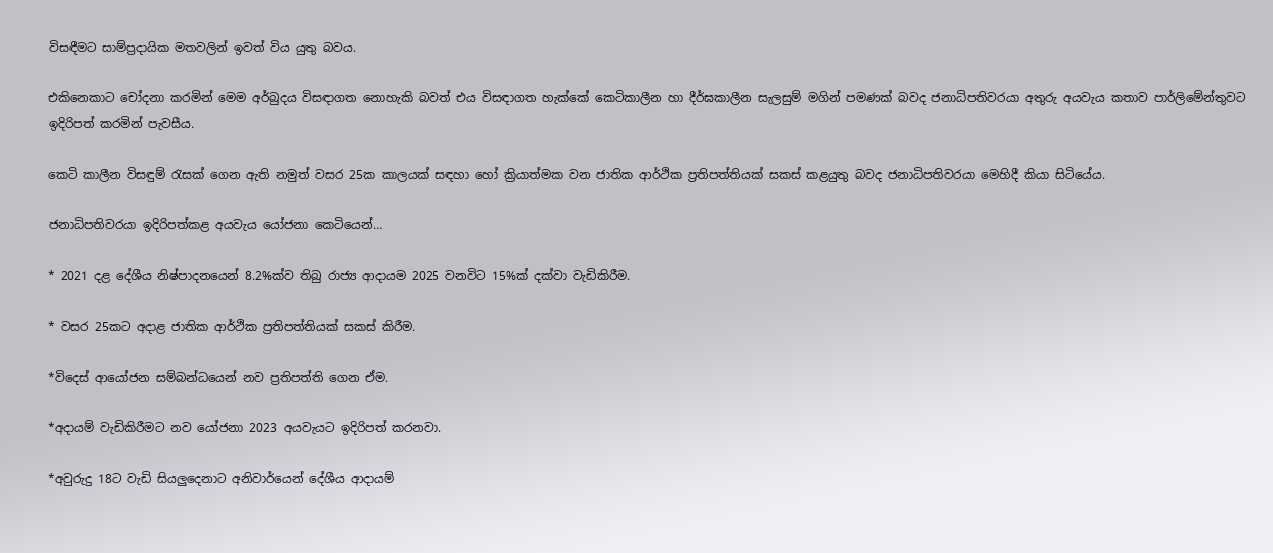විසඳීමට සාම්ප්‍රදායික මතවලින් ඉවත් විය යුතු බවය.

එකිනෙකාට චෝදනා කරමින් මෙම අර්බුදය විසඳාගත නොහැකි බවත් එය විසඳාගත හැක්කේ කෙටිකාලීන හා දීර්ඝකාලීන සැලසුම් මගින් පමණක් බවද ජනාධිපතිවරයා අතුරු අයවැය කතාව පාර්ලිමේන්තුවට ඉදිරිපත් කරමින් පැවසීය.

කෙටි කාලීන විසඳුම් රැසක් ගෙන ඇති නමුත් වසර 25ක කාලයක් සඳහා හෝ ක්‍රියාත්මක වන ජාතික ආර්ථික ප්‍රතිපත්තියක් සකස් කළයුතු බවද ජනාධිපතිවරයා මෙහිදී කියා සිටියේය.

ජනාධිපතිවරයා ඉදිරිපත්කළ අයවැය යෝජනා කෙටියෙන්…

* 2021 දළ දේශීය නිෂ්පාදනයෙන් 8.2%ක්ව තිබු රාජ්‍ය ආදායම 2025 වනවිට 15%ක් දක්වා වැඩිකිරීම.

* වසර 25කට අදාළ ජාතික ආර්ථික ප්‍රතිපත්තියක් සකස් කිරීම.

*විදෙස් ආයෝජන සම්බන්ධයෙන් නව ප්‍රතිපත්ති ගෙන ඒම.

*අදායම් වැඩිකිරීමට නව යෝජනා 2023 අයවැයට ඉදිරිපත් කරනවා.

*අවුරුදු 18ට වැඩි සියලුදෙනාට අනිවාර්යෙන් දේශීය ආදායම්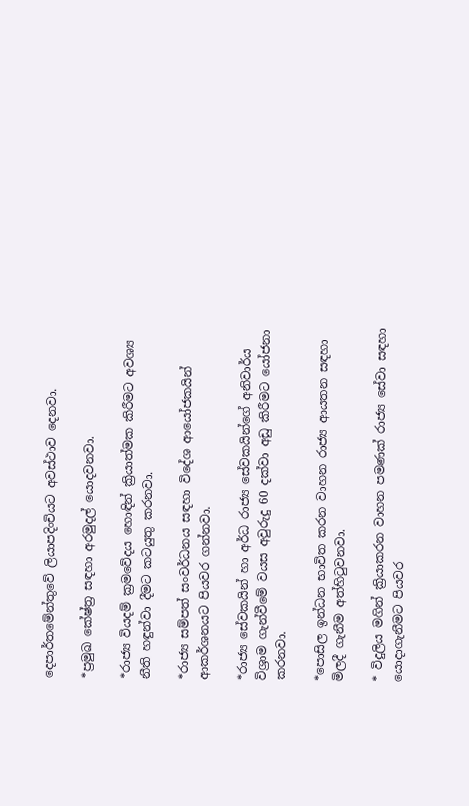දෙපාර්තමේන්තුවේ ලියාපදිංචියට අවස්ථාව දෙනවා.

*ප්‍රමුඛ කේෂ්ත්‍ර සඳහා අරමුදල් යොදවනවා.

*රාජ්‍ය වියදම් ක්‍රමවේදය හොඳින් ක්‍රියාත්මක කිරීමට අවශ්‍ය නීති හඳුන්වා දීමට කටයුතු කරනවා.

*රාජ්‍ය සම්පත් සංවර්ධනය සඳහා විදේශ ආයෝජකයින් ආකර්ශනයට පියවර ගන්නවා.

*රාජ්‍ය සේවකයින් හා අර්ධ රාජ්‍ය සේවකයින්ගේ අනිවාර්ය විශ්‍රාම ගැන්වීමේ වයස අවුරුදු 60 දක්වා අඩු කිරීමට යෝජනා කරනවා.

*පොසිල ඉන්ධන භාවිත කරන වාහන රාජ්‍ය ආයතන සඳහා මිලදී ගැනීම අත්හිටුවනවා.

* විදුලිය මගින් ක්‍රියාකරන වාහන පමණක් රාජ්‍ය සේවා සඳහා යොදාගැනීමට පියවර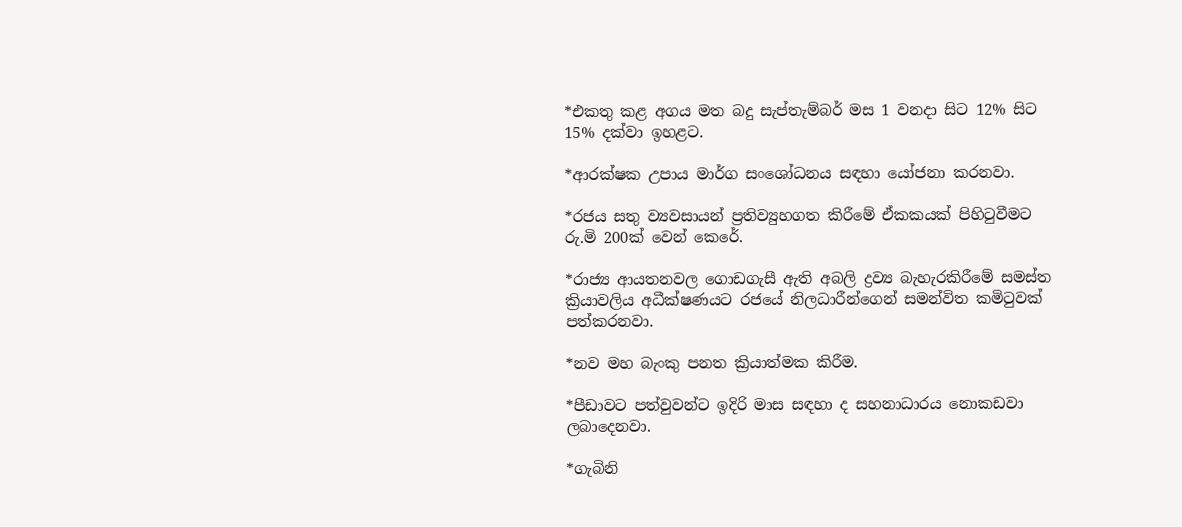*එකතු කළ අගය මත බදු සැප්තැම්බර් මස 1 වනදා සිට 12% සිට 15% දක්වා ඉහළට.

*ආරක්ෂක උපාය මාර්ග සංශෝධනය සඳහා යෝජනා කරනවා.

*රජය සතු ව්‍යවසායන් ප්‍රතිව්‍යුහගත කිරීමේ ඒකකයක් පිහිටුවීමට රු.මි 200ක් වෙන් කෙරේ.

*රාජ්‍ය ආයතනවල ගොඩගැසී ඇති අබලි ද්‍රව්‍ය බැහැරකිරීමේ සමස්ත ක්‍රියාවලිය අධීක්ෂණයට රජයේ නිලධාරීන්ගෙන් සමන්විත කමිටුවක් පත්කරනවා.

*නව මහ බැංකු පනත ක්‍රියාත්මක කිරීම.

*පීඩාවට පත්වුවන්ට ඉදිරි මාස සඳහා ද සහනාධාරය නොකඩවා ලබාදෙනවා.

*ගැබිනි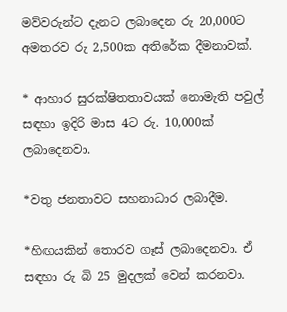මව්වරුන්ට දැනට ලබාදෙන රු 20,000ට අමතරව රු 2,500ක අතිරේක දීමනාවක්.

* ආහාර සුරක්ෂිතතාවයක් නොමැති පවුල් සඳහා ඉදිරි මාස 4ට රු. 10,000ක් ලබාදෙනවා.

*වතු ජනතාවට සහනාධාර ලබාදීම.

*හිඟයකින් තොරව ගෑස් ලබාදෙනවා. ඒ සඳහා රු බි 25 මුදලක් වෙන් කරනවා.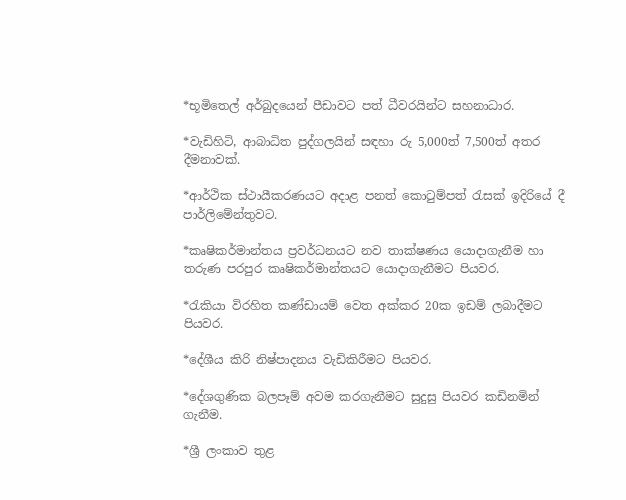*භූමිතෙල් අර්බුදයෙන් පීඩාවට පත් ධීවරයින්ට සහනාධාර.

*වැඩිහිටි, ආබාධිත පුද්ගලයින් සඳහා රු 5,000ත් 7,500ත් අතර දීමනාවක්.

*ආර්ථික ස්ථායීකරණයට අදාළ පනත් කොටුම්පත් රැසක් ඉදිරියේ දී පාර්ලිමේන්තුවට.

*කෘෂිකර්මාන්තය ප්‍රවර්ධනයට නව තාක්ෂණය යොදාගැනීම හා තරුණ පරපුර කෘෂිකර්මාන්තයට යොදාගැනීමට පියවර‍.

*රැකියා විරහිත කණ්ඩායම් වෙත අක්කර 20ක ඉඩම් ලබාදීමට පියවර.

*දේශීය කිරි නිෂ්පාදනය වැඩිකිරීමට පියවර.

*දේශගුණික බලපෑම් අවම කරගැනීමට සුදුසු පියවර කඩිනමින් ගැනීම.

*ශ්‍රී ලංකාව තුළ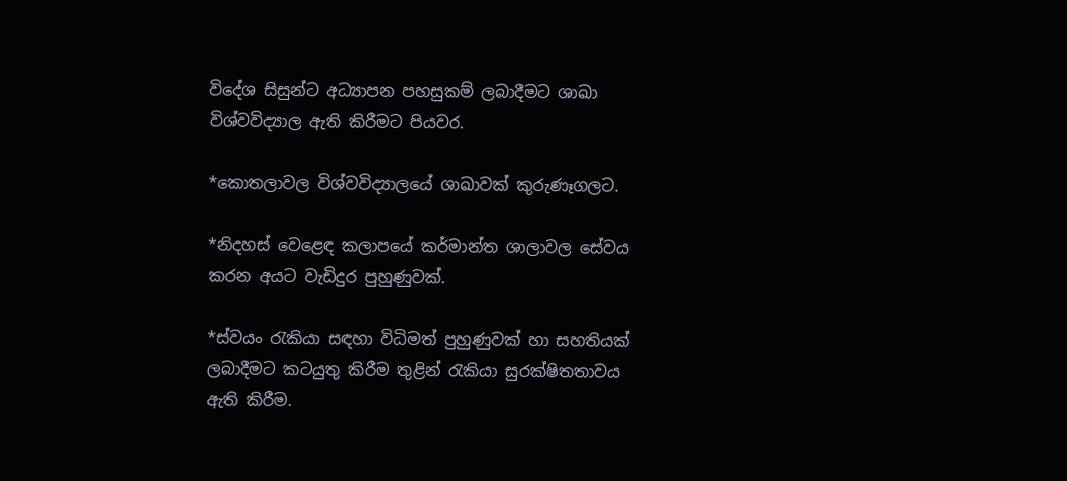විදේශ සිසුන්ට අධ්‍යාපන පහසුකම් ලබාදීමට ශාඛා විශ්වවිද්‍යාල ඇති කිරීමට පියවර.

*කොතලාවල විශ්වවිද්‍යාලයේ ශාඛාවක් කුරුණෑගලට.

*නිදහස් වෙළෙඳ කලාපයේ කර්මාන්ත ශාලාවල සේවය කරන අයට වැඩිදුර පුහුණුවක්.

*ස්වයං රැකියා සඳහා විධිමත් පුහුණුවක් හා සහතියක් ලබාදීමට කටයුතු කිරීම තුළින් රැකියා සුරක්ෂිතතාවය ඇති කිරීම.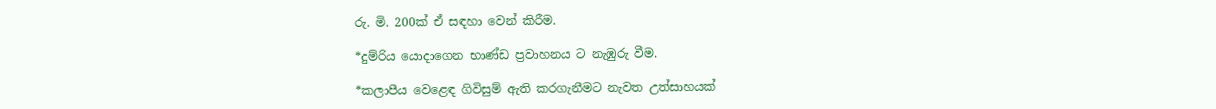රු. මි. 200ක් ඒ සඳහා වෙන් කිරීම.

*දුම්රිය යොදාගෙන භාණ්ඩ ප්‍රවාහනය ට නැඹුරු වීම.

*කලාපීය වෙළෙඳ ගිවිසුම් ඇති කරගැනීමට නැවත උත්සාහයක්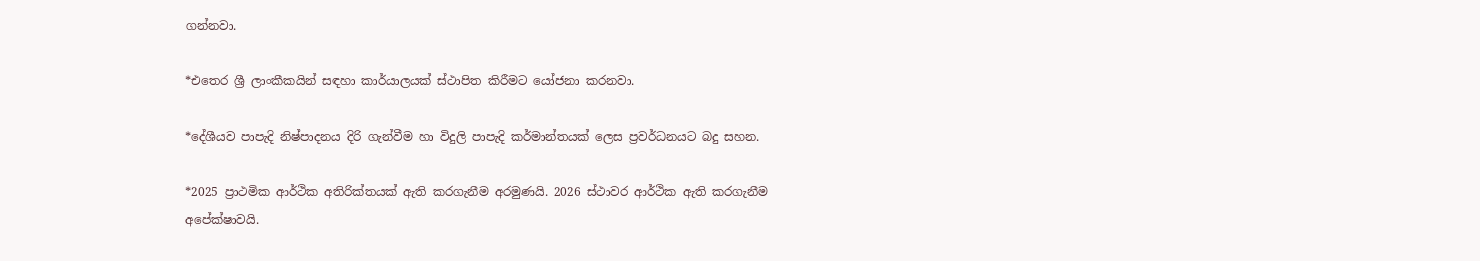ගන්නවා.

*එතෙර ශ්‍රී ලාංකීකයින් සඳහා කාර්යාලයක් ස්ථාපිත කිරීමට යෝජනා කරනවා.

*දේශීයව පාපැදි නිෂ්පාදනය දිරි ගැන්වීම හා විදුලි පාපැදි කර්මාන්තයක් ලෙස ප්‍රවර්ධනයට බදු සහන.

*2025 ප්‍රාථමික ආර්ථික අතිරික්තයක් ඇති කරගැනීම අරමුණයි. 2026 ස්ථාවර ආර්ථික ඇති කරගැනීම අපේක්ෂාවයි.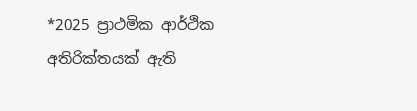*2025 ප්‍රාථමික ආර්ථික අතිරික්තයක් ඇති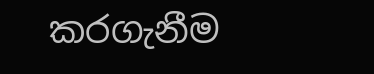කරගැනීම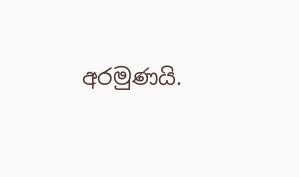අරමුණයි.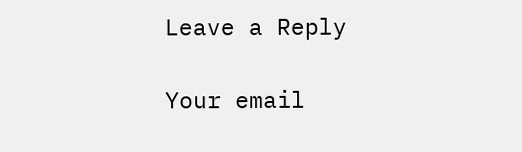Leave a Reply

Your email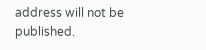address will not be published.